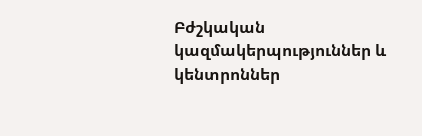Բժշկական կազմակերպություններ և կենտրոններ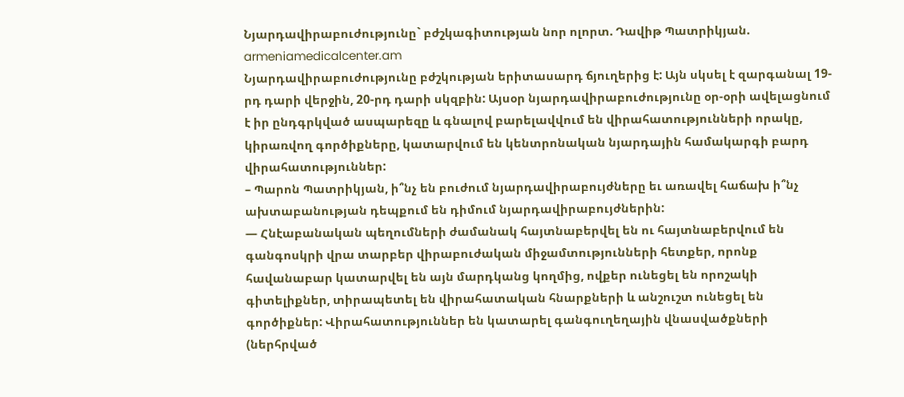Նյարդավիրաբուժությունը` բժշկագիտության նոր ոլորտ. Դավիթ Պատրիկյան. armeniamedicalcenter.am
Նյարդավիրաբուժությունը բժշկության երիտասարդ ճյուղերից է: Այն սկսել է զարգանալ 19-րդ դարի վերջին, 20-րդ դարի սկզբին: Այսօր նյարդավիրաբուժությունը օր-օրի ավելացնում է իր ընդգրկված ասպարեզը և գնալով բարելավվում են վիրահատությունների որակը, կիրառվող գործիքները, կատարվում են կենտրոնական նյարդային համակարգի բարդ վիրահատություններ:
– Պարոն Պատրիկյան, ի՞նչ են բուժում նյարդավիրաբույժները եւ առավել հաճախ ի՞նչ ախտաբանության դեպքում են դիմում նյարդավիրաբույժներին:
— Հնէաբանական պեղումների ժամանակ հայտնաբերվել են ու հայտնաբերվում են գանգոսկրի վրա տարբեր վիրաբուժական միջամտությունների հետքեր, որոնք հավանաբար կատարվել են այն մարդկանց կողմից, ովքեր ունեցել են որոշակի գիտելիքներ, տիրապետել են վիրահատական հնարքների և անշուշտ ունեցել են գործիքներ: Վիրահատություններ են կատարել գանգուղեղային վնասվածքների (ներհրված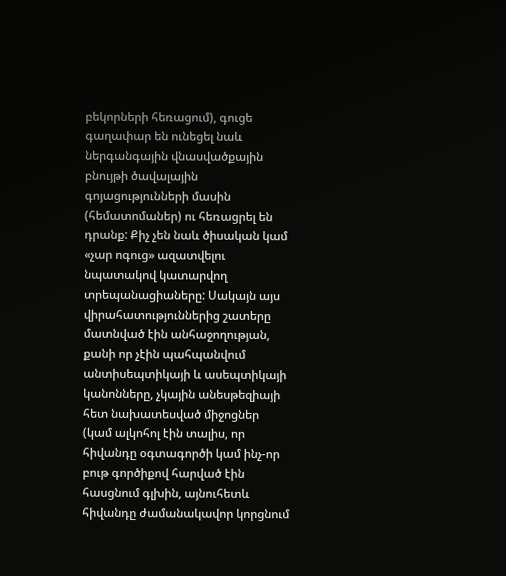բեկորների հեռացում), գուցե գաղափար են ունեցել նաև ներգանգային վնասվածքային բնույթի ծավալային գոյացությունների մասին (հեմատոմաներ) ու հեռացրել են դրանք: Քիչ չեն նաև ծիսական կամ «չար ոգուց» ազատվելու նպատակով կատարվող տրեպանացիաները: Սակայն այս վիրահատություններից շատերը մատնված էին անհաջողության, քանի որ չէին պահպանվում անտիսեպտիկայի և ասեպտիկայի կանոնները, չկային անեսթեզիայի հետ նախատեսված միջոցներ (կամ ալկոհոլ էին տալիս, որ հիվանդը օգտագործի կամ ինչ-որ բութ գործիքով հարված էին հասցնում գլխին, այնուհետև հիվանդը ժամանակավոր կորցնում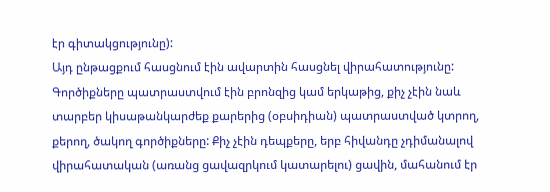էր գիտակցությունը):
Այդ ընթացքում հասցնում էին ավարտին հասցնել վիրահատությունը: Գործիքները պատրաստվում էին բրոնզից կամ երկաթից, քիչ չէին նաև տարբեր կիսաթանկարժեք քարերից (օբսիդիան) պատրաստված կտրող, քերող, ծակող գործիքները: Քիչ չէին դեպքերը, երբ հիվանդը չդիմանալով վիրահատական (առանց ցավազրկում կատարելու) ցավին, մահանում էր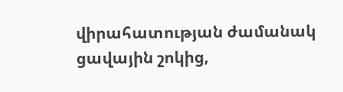վիրահատության ժամանակ ցավային շոկից,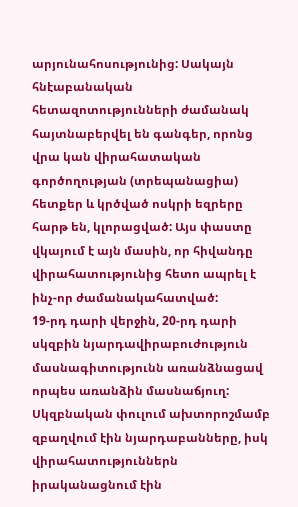արյունահոսությունից: Սակայն հնէաբանական հետազոտությունների ժամանակ հայտնաբերվել են գանգեր, որոնց վրա կան վիրահատական գործողության (տրեպանացիա) հետքեր և կրծված ոսկրի եզրերը հարթ են, կլորացված: Այս փաստը վկայում է այն մասին, որ հիվանդը վիրահատությունից հետո ապրել է ինչ-որ ժամանակահատված:
19-րդ դարի վերջին, 20-րդ դարի սկզբին նյարդավիրաբուժություն մասնագիտությունն առանձնացավ որպես առանձին մասնաճյուղ: Սկզբնական փուլում ախտորոշմամբ զբաղվում էին նյարդաբանները, իսկ վիրահատություններն իրականացնում էին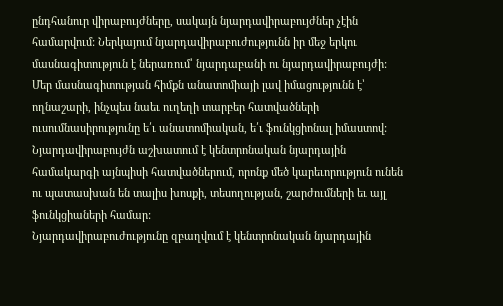ընդհանուր վիրաբույժները, սակայն նյարդավիրաբույժներ չէին համարվում: Ներկայում նյարդավիրաբուժությունն իր մեջ երկու մասնագիտություն է ներառում՝ նյարդաբանի ու նյարդավիրաբույժի:
Մեր մասնագիտության հիմքն անատոմիայի լավ իմացությունն է՝ ողնաշարի, ինչպես նաեւ ուղեղի տարբեր հատվածների ուսումնասիրությունը ե՛ւ անատոմիական, ե՛ւ ֆունկցիոնալ իմաստով: Նյարդավիրաբույժն աշխատում է կենտրոնական նյարդային համակարգի այնպիսի հատվածներում, որոնք մեծ կարեւորություն ունեն ու պատասխան են տալիս խոսքի, տեսողության, շարժումների եւ այլ ֆունկցիաների համար:
Նյարդավիրաբուժությունը զբաղվում է կենտրոնական նյարդային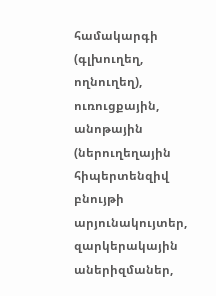համակարգի (գլխուղեղ, ողնուղեղ), ուռուցքային, անոթային (ներուղեղային հիպերտենզիվ բնույթի արյունակույտեր, զարկերակային աներիզմաներ,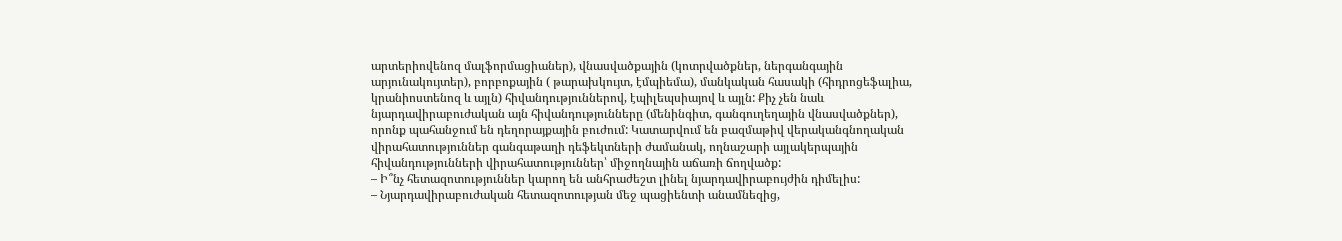արտերիովենոզ մալֆորմացիաներ), վնասվածքային (կոտրվածքներ, ներգանգային արյունակույտեր), բորբոքային ( թարախկույտ, էմպիեմա), մանկական հասակի (հիդրոցեֆալիա, կրանիոստենոզ և այլն) հիվանդություններով, էպիլեպսիայով և այլն: Քիչ չեն նաև նյարդավիրաբուժական այն հիվանդությունները (մենինգիտ, գանգուղեղային վնասվածքներ), որոնք պահանջում են դեղորայքային բուժում: Կատարվում են բազմաթիվ վերականգնողական վիրահատություններ գանգաթաղի դեֆեկտների ժամանակ, ողնաշարի այլակերպային հիվանդությունների վիրահատություններ՝ միջողնային աճառի ճողվածք:
– Ի՞նչ հետազոտություններ կարող են անհրաժեշտ լինել նյարդավիրաբույժին դիմելիս:
– Նյարդավիրաբուժական հետազոտության մեջ պացիենտի անամնեզից,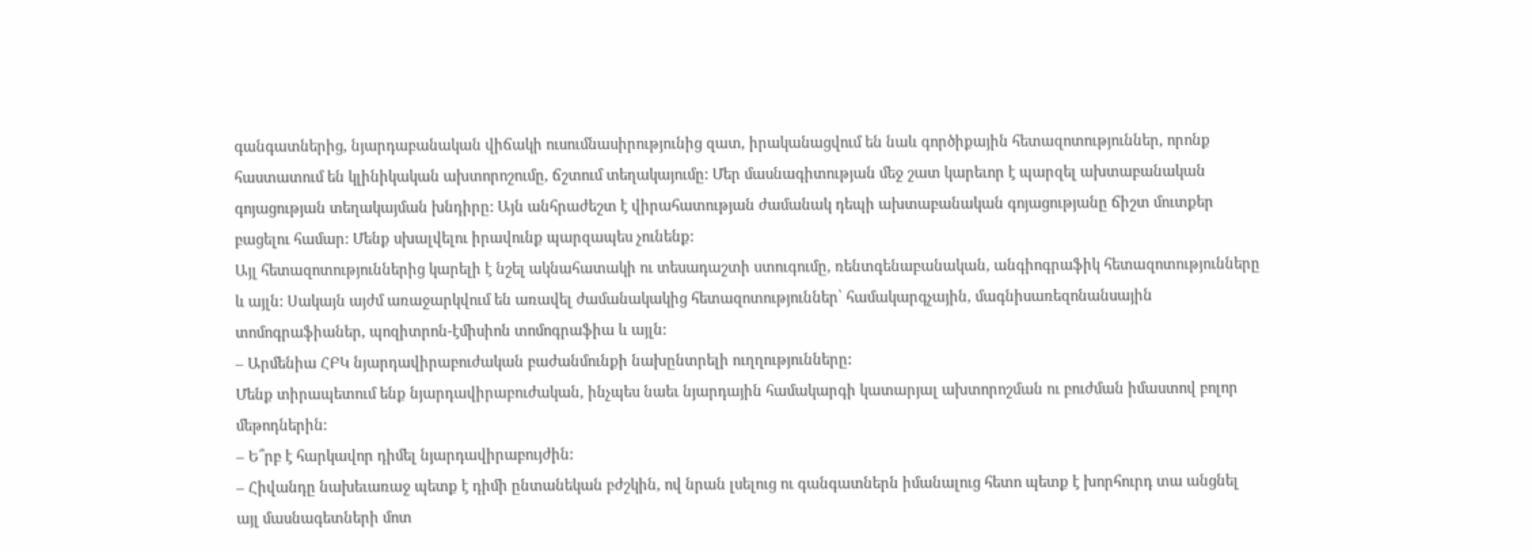գանգատներից, նյարդաբանական վիճակի ուսումնասիրությունից զատ, իրականացվում են նաև գործիքային հետազոտություններ, որոնք հաստատում են կլինիկական ախտորոշումը, ճշտում տեղակայումը: Մեր մասնագիտության մեջ շատ կարեւոր է պարզել ախտաբանական գոյացության տեղակայման խնդիրը: Այն անհրաժեշտ է վիրահատության ժամանակ դեպի ախտաբանական գոյացությանը ճիշտ մուտքեր բացելու համար: Մենք սխալվելու իրավունք պարզապես չունենք:
Այլ հետազոտություններից կարելի է նշել ակնահատակի ու տեսադաշտի ստուգումը, ռենտգենաբանական, անգիոգրաֆիկ հետազոտությունները և այլն: Սակայն այժմ առաջարկվում են առավել ժամանակակից հետազոտություններ՝ համակարգչային, մագնիսառեզոնանսային տոմոգրաֆիաներ, պոզիտրոն-էմիսիոն տոմոգրաֆիա և այլն:
– Արմենիա ՀԲԿ նյարդավիրաբուժական բաժանմունքի նախընտրելի ուղղությունները:
Մենք տիրապետում ենք նյարդավիրաբուժական, ինչպես նաեւ նյարդային համակարգի կատարյալ ախտորոշման ու բուժման իմաստով բոլոր մեթոդներին:
– Ե՞րբ է հարկավոր դիմել նյարդավիրաբույժին:
– Հիվանդը նախեւառաջ պետք է դիմի ընտանեկան բժշկին, ով նրան լսելուց ու գանգատներն իմանալուց հետո պետք է խորհուրդ տա անցնել այլ մասնագետների մոտ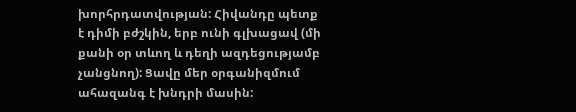խորհրդատվության: Հիվանդը պետք է դիմի բժշկին, երբ ունի գլխացավ (մի քանի օր տևող և դեղի ազդեցությամբ չանցնող): Ցավը մեր օրգանիզմում ահազանգ է խնդրի մասին: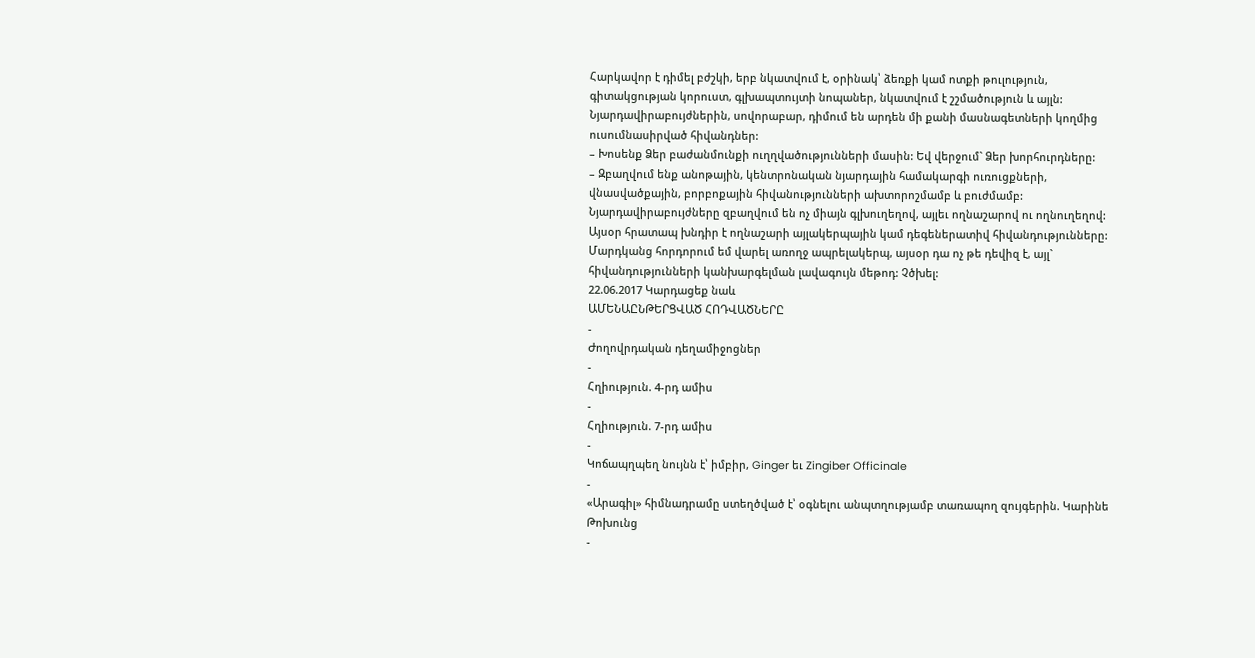Հարկավոր է դիմել բժշկի, երբ նկատվում է, օրինակ՝ ձեռքի կամ ոտքի թուլություն, գիտակցության կորուստ, գլխապտույտի նոպաներ, նկատվում է շշմածություն և այլն: Նյարդավիրաբույժներին, սովորաբար, դիմում են արդեն մի քանի մասնագետների կողմից ուսումնասիրված հիվանդներ:
– Խոսենք Ձեր բաժանմունքի ուղղվածությունների մասին: Եվ վերջում` Ձեր խորհուրդները:
– Զբաղվում ենք անոթային, կենտրոնական նյարդային համակարգի ուռուցքների, վնասվածքային, բորբոքային հիվանությունների ախտորոշմամբ և բուժմամբ: Նյարդավիրաբույժները զբաղվում են ոչ միայն գլխուղեղով, այլեւ ողնաշարով ու ողնուղեղով: Այսօր հրատապ խնդիր է ողնաշարի այլակերպային կամ դեգեներատիվ հիվանդությունները:
Մարդկանց հորդորում եմ վարել առողջ ապրելակերպ, այսօր դա ոչ թե դեվիզ է, այլ` հիվանդությունների կանխարգելման լավագույն մեթոդ: Չծխել:
22.06.2017 Կարդացեք նաև
ԱՄԵՆԱԸՆԹԵՐՑՎԱԾ ՀՈԴՎԱԾՆԵՐԸ
-
Ժողովրդական դեղամիջոցներ
-
Հղիություն. 4-րդ ամիս
-
Հղիություն. 7-րդ ամիս
-
Կոճապղպեղ նույնն է՝ իմբիր, Ginger եւ Zingiber Officinale
-
«Արագիլ» հիմնադրամը ստեղծված է՝ օգնելու անպտղությամբ տառապող զույգերին. Կարինե Թոխունց
-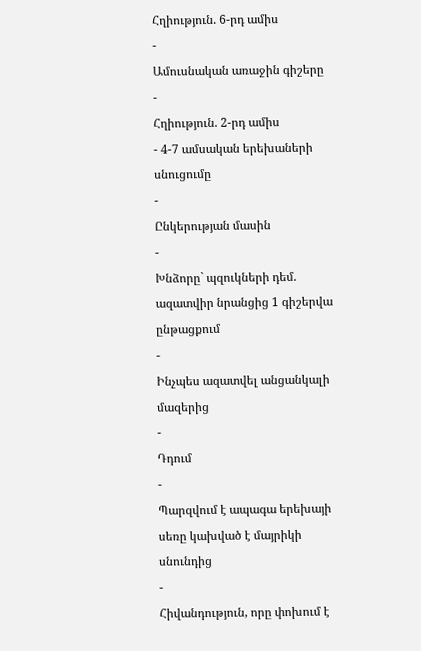Հղիություն. 6-րդ ամիս
-
Ամուսնական առաջին գիշերը
-
Հղիություն. 2-րդ ամիս
- 4-7 ամսական երեխաների սնուցումը
-
Ընկերության մասին
-
Խնձորը` պզուկների դեմ. ազատվիր նրանցից 1 գիշերվա ընթացքում
-
Ինչպես ազատվել անցանկալի մազերից
-
Դդում
-
Պարզվում է ապագա երեխայի սեռը կախված է մայրիկի սնունդից
-
Հիվանդություն, որը փոխում է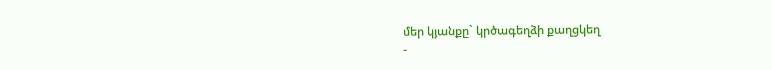մեր կյանքը` կրծագեղձի քաղցկեղ
-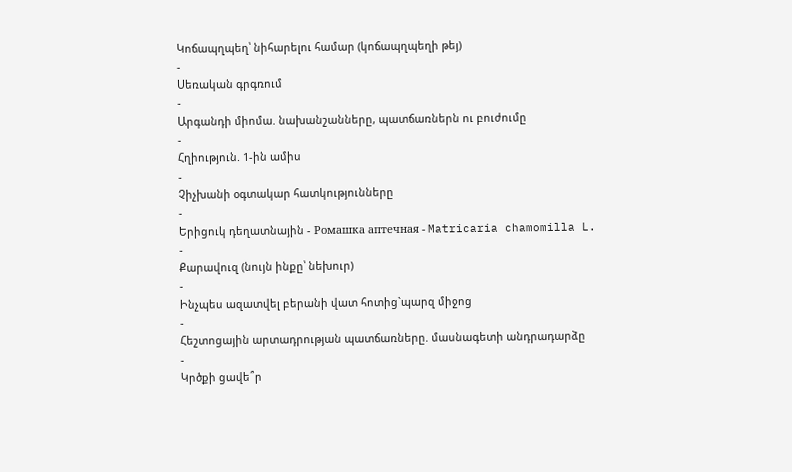Կոճապղպեղ՝ նիհարելու համար (կոճապղպեղի թեյ)
-
Սեռական գրգռում
-
Արգանդի միոմա. նախանշանները, պատճառներն ու բուժումը
-
Հղիություն. 1-ին ամիս
-
Չիչխանի օգտակար հատկությունները
-
Երիցուկ դեղատնային - Ромашка аптечная - Matricaria chamomilla L.
-
Քարավուզ (նույն ինքը՝ նեխուր)
-
Ինչպես ազատվել բերանի վատ հոտից`պարզ միջոց
-
Հեշտոցային արտադրության պատճառները. մասնագետի անդրադարձը
-
Կրծքի ցավե՞ր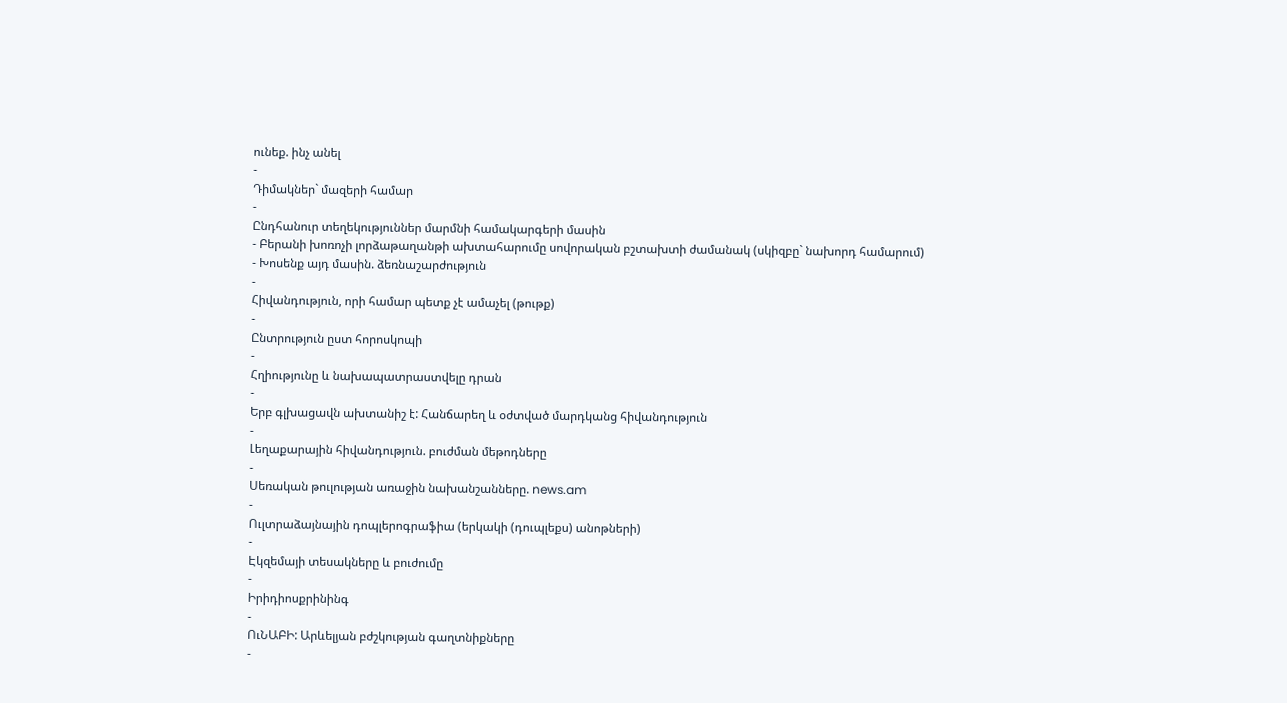ունեք. ինչ անել
-
Դիմակներ` մազերի համար
-
Ընդհանուր տեղեկություններ մարմնի համակարգերի մասին
- Բերանի խոռոչի լորձաթաղանթի ախտահարումը սովորական բշտախտի ժամանակ (սկիզբը` նախորդ համարում)
- Խոսենք այդ մասին. ձեռնաշարժություն
-
Հիվանդություն, որի համար պետք չէ ամաչել (թութք)
-
Ընտրություն ըստ հորոսկոպի
-
Հղիությունը և նախապատրաստվելը դրան
-
Երբ գլխացավն ախտանիշ է: Հանճարեղ և օժտված մարդկանց հիվանդություն
-
Լեղաքարային հիվանդություն. բուժման մեթոդները
-
Սեռական թուլության առաջին նախանշանները. news.am
-
Ուլտրաձայնային դոպլերոգրաֆիա (երկակի (դուպլեքս) անոթների)
-
Էկզեմայի տեսակները և բուժումը
-
Իրիդիոսքրինինգ
-
ՈւՆԱԲԻ: Արևելյան բժշկության գաղտնիքները
-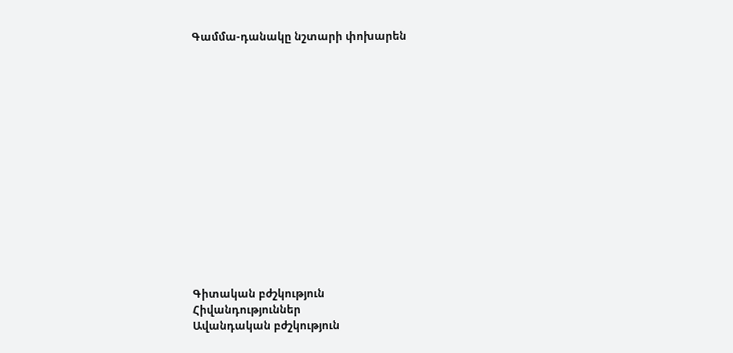Գամմա-դանակը նշտարի փոխարեն















Գիտական բժշկություն
Հիվանդություններ
Ավանդական բժշկություն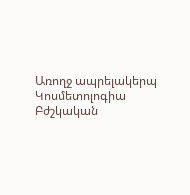Առողջ ապրելակերպ
Կոսմետոլոգիա
Բժշկական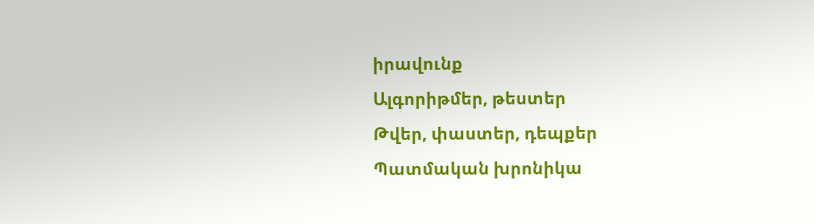իրավունք
Ալգորիթմեր, թեստեր
Թվեր, փաստեր, դեպքեր
Պատմական խրոնիկա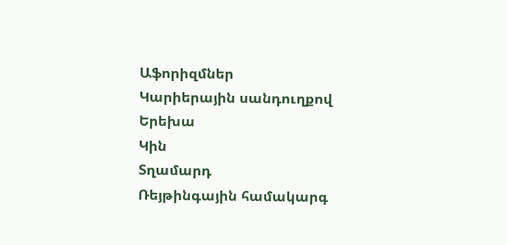Աֆորիզմներ
Կարիերային սանդուղքով
Երեխա
Կին
Տղամարդ
Ռեյթինգային համակարգ